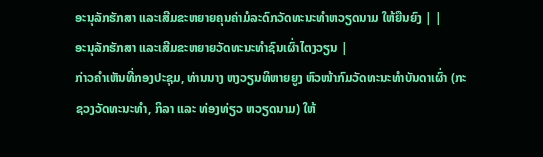ອະນຸລັກຮັກສາ ແລະເສີມຂະຫຍາຍຄຸນຄ່າມໍລະດົກວັດທະນະທຳຫວຽດນາມ ໃຫ້ຍືນຍົງ | |
ອະນຸລັກຮັກສາ ແລະເສີມຂະຫຍາຍວັດທະນະທຳຊົນເຜົ່າໄຕງວຽນ |
ກ່າວຄຳເຫັນທີ່ກອງປະຊຸມ, ທ່ານນາງ ຫງວຽນທິຫາຍຍູງ ຫົວໜ້າກົມວັດທະນະທຳບັນດາເຜົ່າ (ກະຊວງວັດທະນະທຳ, ກິລາ ແລະ ທ່ອງທ່ຽວ ຫວຽດນາມ) ໃຫ້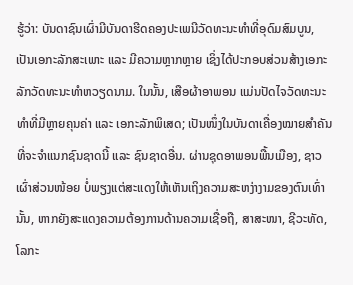ຮູ້ວ່າ: ບັນດາຊົນເຜົ່າມີບັນດາຮີດຄອງປະເພນີວັດທະນະທຳທີ່ອຸດົມສົມບູນ, ເປັນເອກະລັກສະເພາະ ແລະ ມີຄວາມຫຼາກຫຼາຍ ເຊິ່ງໄດ້ປະກອບສ່ວນສ້າງເອກະລັກວັດທະນະທຳຫວຽດນາມ. ໃນນັ້ນ, ເສືອຜ້າອາພອນ ແມ່ນປັດໄຈວັດທະນະທຳທີ່ມີຫຼາຍຄຸນຄ່າ ແລະ ເອກະລັກພິເສດ; ເປັນໜຶ່ງໃນບັນດາເຄື່ອງໝາຍສຳຄັນ ທີ່ຈະຈຳແນກຊົນຊາດນີ້ ແລະ ຊົນຊາດອື່ນ. ຜ່ານຊຸດອາພອນພື້ນເມືອງ, ຊາວເຜົ່າສ່ວນໜ້ອຍ ບໍ່ພຽງແຕ່ສະແດງໃຫ້ເຫັນເຖິງຄວາມສະຫງ່າງາມຂອງຕົນເທົ່ານັ້ນ, ຫາກຍັງສະແດງຄວາມຕ້ອງການດ້ານຄວາມເຊື່ອຖື, ສາສະໜາ, ຊີວະທັດ, ໂລກະ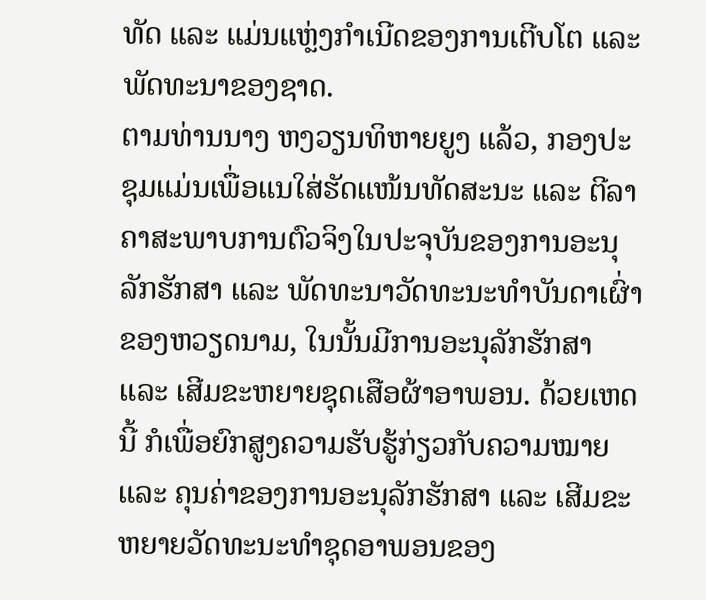ທັດ ແລະ ແມ່ນແຫຼ່ງກຳເນີດຂອງການເຕີບໂຕ ແລະ ພັດທະນາຂອງຊາດ.
ຕາມທ່ານນາງ ຫງວຽນທິຫາຍຍູງ ແລ້ວ, ກອງປະຊຸມແມ່ນເພື່ອແນໃສ່ຮັດແໜ້ນທັດສະນະ ແລະ ຕີລາຄາສະພາບການຕົວຈິງໃນປະຈຸບັນຂອງການອະນຸລັກຮັກສາ ແລະ ພັດທະນາວັດທະນະທຳບັນດາເຜົ່າຂອງຫວຽດນາມ, ໃນນັ້ນມີການອະນຸລັກຮັກສາ ແລະ ເສີມຂະຫຍາຍຊຸດເສືອຜ້າອາພອນ. ດ້ວຍເຫດນີ້ ກໍເພື່ອຍົກສູງຄວາມຮັບຮູ້ກ່ຽວກັບຄວາມໝາຍ ແລະ ຄຸນຄ່າຂອງການອະນຸລັກຮັກສາ ແລະ ເສີມຂະຫຍາຍວັດທະນະທຳຊຸດອາພອນຂອງ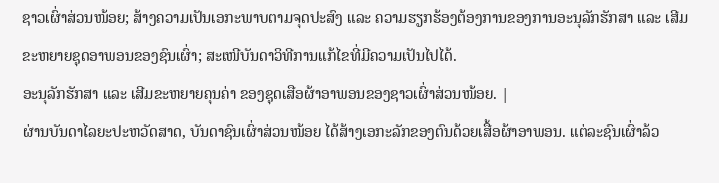ຊາວເຜົ່າສ່ວນໜ້ອຍ; ສ້າງຄວາມເປັນເອກະພາບຕາມຈຸດປະສົງ ແລະ ຄວາມຮຽກຮ້ອງຕ້ອງການຂອງການອະນຸລັກຮັກສາ ແລະ ເສີມຂະຫຍາຍຊຸດອາພອນຂອງຊົນເຜົ່າ; ສະເໜີບັນດາວິທີການແກ້ໄຂທີ່ມີຄວາມເປັນໄປໄດ້.
ອະນຸລັກຮັກສາ ແລະ ເສີມຂະຫຍາຍຄຸນຄ່າ ຂອງຊຸດເສືອຜ້າອາພອນຂອງຊາວເຜົ່າສ່ວນໜ້ອຍ. |
ຜ່ານບັນດາໄລຍະປະຫວັດສາດ, ບັນດາຊົນເຜົ່າສ່ວນໜ້ອຍ ໄດ້ສ້າງເອກະລັກຂອງຕົນດ້ວຍເສື້ອຜ້າອາພອນ. ແຕ່ລະຊົນເຜົ່າລ້ວ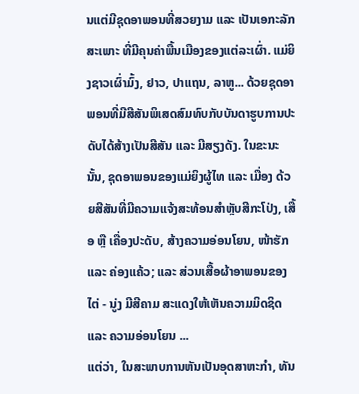ນແຕ່ມີຊຸດອາພອນທີ່ສວຍງາມ ແລະ ເປັນເອກະລັກສະເພາະ ທີ່ມີຄຸນຄ່າພື້ນເມືອງຂອງແຕ່ລະເຜົ່າ. ແມ່ຍິງຊາວເຜົ່າມົ້ງ, ຢາວ, ປາແຖນ, ລາຫູ... ດ້ວຍຊຸດອາພອນທີ່ມີສີສັນພິເສດສົມທົບກັບບັນດາຮູບການປະດັບໄດ້ສ້າງເປັນສີສັນ ແລະ ມີສຽງດັງ. ໃນຂະນະນັ້ນ, ຊຸດອາພອນຂອງແມ່ຍິງຜູ້ໄທ ແລະ ເມື່ອງ ດ້ວຍສີສັນທີ່ມີຄວາມແຈ້ງສະທ້ອນສຳຫຼັບສີກະໂປ່ງ, ເສື້ອ ຫຼື ເຄື່ອງປະດັບ, ສ້າງຄວາມອ່ອນໂຍນ, ໜ້າຮັກ ແລະ ຄ່ອງແຄ້ວ; ແລະ ສ່ວນເສື້ອຜ້າອາພອນຂອງ ໄຕ່ - ນູ່ງ ມີສີຄາມ ສະແດງໃຫ້ເຫັນຄວາມມິດຊິດ ແລະ ຄວາມອ່ອນໂຍນ ...
ແຕ່ວ່າ, ໃນສະພາບການຫັນເປັນອຸດສາຫະກຳ, ທັນ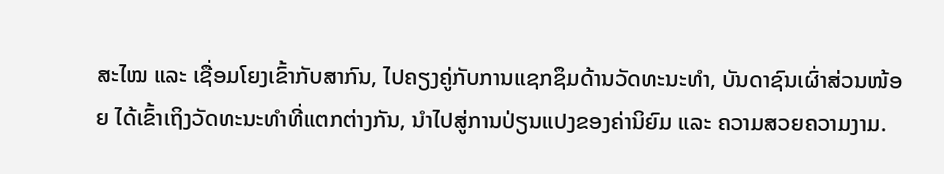ສະໄໝ ແລະ ເຊື່ອມໂຍງເຂົ້າກັບສາກົນ, ໄປຄຽງຄູ່ກັບການແຊກຊຶມດ້ານວັດທະນະທຳ, ບັນດາຊົນເຜົ່າສ່ວນໜ້ອຍ ໄດ້ເຂົ້າເຖິງວັດທະນະທຳທີ່ແຕກຕ່າງກັນ, ນຳໄປສູ່ການປ່ຽນແປງຂອງຄ່ານິຍົມ ແລະ ຄວາມສວຍຄວາມງາມ.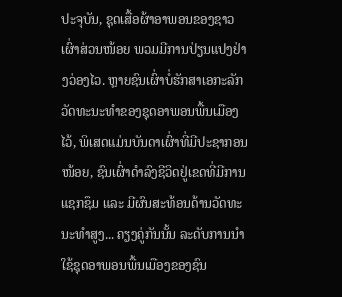ປະຈຸບັນ, ຊຸດເສື້ອຜ້າອາພອນຂອງຊາວເຜົ່າສ່ວນໜ້ອຍ ພວມມີການປ່ຽນແປງຢ່າງວ່ອງໄວ. ຫຼາຍຊົນເຜົ່າບໍ່ຮັກສາເອກະລັກວັດທະນະທຳຂອງຊຸດອາພອນພື້ນເມືອງໄວ້, ພິເສດແມ່ນບັນດາເຜົ່າທີ່ມີປະຊາກອນໜ້ອຍ, ຊົນເຜົ່າດຳລົງຊີວິດຢູ່ເຂດທີ່ມີການແຊກຊຶມ ແລະ ມີຜົນສະທ້ອນດ້ານວັດທະນະທຳສູງ... ຄຽງຄູ່ກັນນັ້ນ ລະດັບການນຳໃຊ້ຊຸດອາພອນພື້ນເມືອງຂອງຊົນ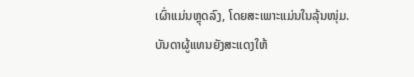ເຜົ່າແມ່ນຫຼຸດລົງ, ໂດຍສະເພາະແມ່ນໃນລຸ້ນໜຸ່ມ.
ບັນດາຜູ້ແທນຍັງສະແດງໃຫ້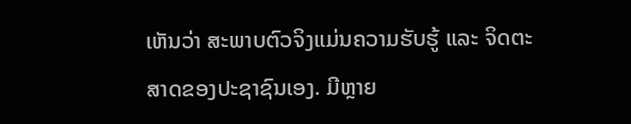ເຫັນວ່າ ສະພາບຕົວຈິງແມ່ນຄວາມຮັບຮູ້ ແລະ ຈິດຕະສາດຂອງປະຊາຊົນເອງ. ມີຫຼາຍ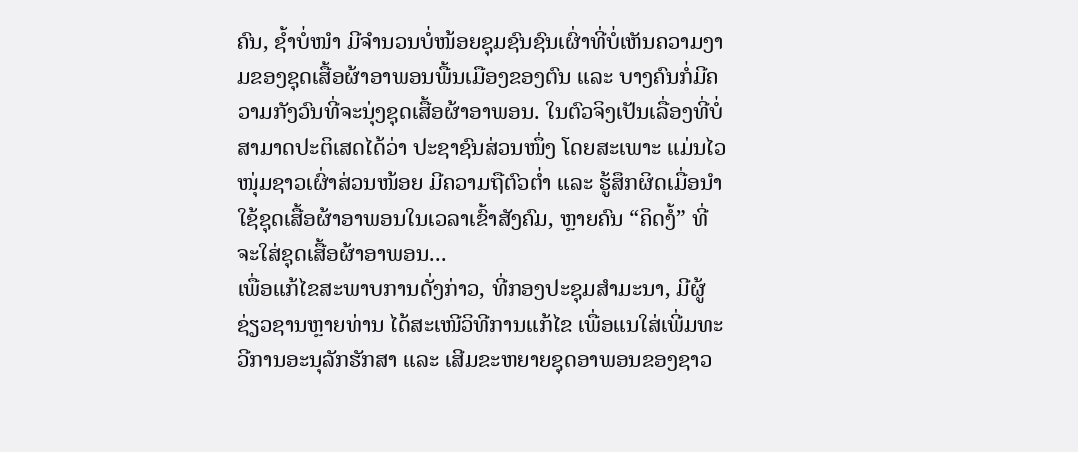ຄົນ, ຊ້ຳບໍ່ໜຳ ມີຈຳນວນບໍ່ໜ້ອຍຊຸມຊົນຊົນເຜົ່າທີ່ບໍ່ເຫັນຄວາມງາມຂອງຊຸດເສື້ອຜ້າອາພອນພື້ນເມືອງຂອງຕົນ ແລະ ບາງຄົນກໍ່ມີຄວາມກັງວົນທີ່ຈະນຸ່ງຊຸດເສື້ອຜ້າອາພອນ. ໃນຕົວຈິງເປັນເລື່ອງທີ່ບໍ່ສາມາດປະຕິເສດໄດ້ວ່າ ປະຊາຊົນສ່ວນໜຶ່ງ ໂດຍສະເພາະ ແມ່ນໄວໜຸ່ມຊາວເຜົ່າສ່ວນໜ້ອຍ ມີຄວາມຖືຕົວຕ່ຳ ແລະ ຮູ້ສຶກຜິດເມື່ອນຳໃຊ້ຊຸດເສື້ອຜ້າອາພອນໃນເວລາເຂົ້າສັງຄົມ, ຫຼາຍຄົນ “ຄິດງໍ້” ທີ່ຈະໃສ່ຊຸດເສື້ອຜ້າອາພອນ...
ເພື່ອແກ້ໄຂສະພາບການດັ່ງກ່າວ, ທີ່ກອງປະຊຸມສຳມະນາ, ມີຜູ້ຊ່ຽວຊານຫຼາຍທ່ານ ໄດ້ສະເໜີວິທີການແກ້ໄຂ ເພື່ອແນໃສ່ເພີ່ມທະວີການອະນຸລັກຮັກສາ ແລະ ເສີມຂະຫຍາຍຊຸດອາພອນຂອງຊາວ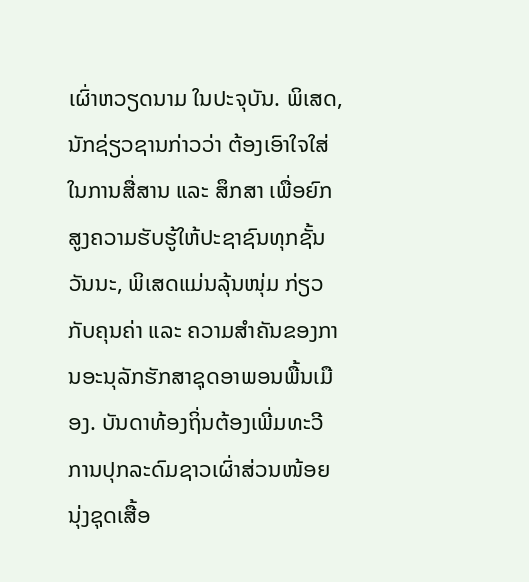ເຜົ່າຫວຽດນາມ ໃນປະຈຸບັນ. ພິເສດ, ນັກຊ່ຽວຊານກ່າວວ່າ ຕ້ອງເອົາໃຈໃສ່ໃນການສື່ສານ ແລະ ສຶກສາ ເພື່ອຍົກສູງຄວາມຮັບຮູ້ໃຫ້ປະຊາຊົນທຸກຊັ້ນວັນນະ, ພິເສດແມ່ນລຸ້ນໜຸ່ມ ກ່ຽວກັບຄຸນຄ່າ ແລະ ຄວາມສຳຄັນຂອງການອະນຸລັກຮັກສາຊຸດອາພອນພື້ນເມືອງ. ບັນດາທ້ອງຖິ່ນຕ້ອງເພີ່ມທະວີການປຸກລະດົມຊາວເຜົ່າສ່ວນໜ້ອຍ ນຸ່ງຊຸດເສື້ອ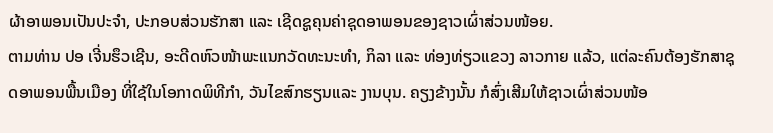ຜ້າອາພອນເປັນປະຈຳ, ປະກອບສ່ວນຮັກສາ ແລະ ເຊີດຊູຄຸນຄ່າຊຸດອາພອນຂອງຊາວເຜົ່າສ່ວນໜ້ອຍ.
ຕາມທ່ານ ປອ ເຈີ່ນຮຶວເຊີນ, ອະດີດຫົວໜ້າພະແນກວັດທະນະທຳ, ກິລາ ແລະ ທ່ອງທ່ຽວແຂວງ ລາວກາຍ ແລ້ວ, ແຕ່ລະຄົນຕ້ອງຮັກສາຊຸດອາພອນພື້ນເມືອງ ທີ່ໃຊ້ໃນໂອກາດພິທີກຳ, ວັນໄຂສົກຮຽນແລະ ງານບຸນ. ຄຽງຂ້າງນັ້ນ ກໍສົ່ງເສີມໃຫ້ຊາວເຜົ່າສ່ວນໜ້ອ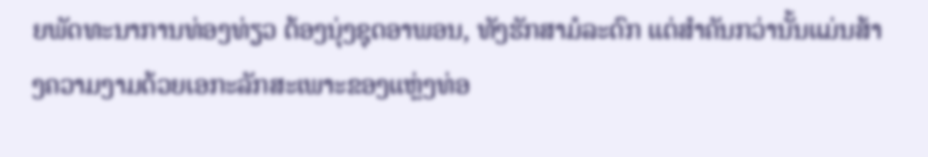ຍພັດທະນາການທ່ອງທ່ຽວ ຕ້ອງນຸ່ງຊຸດອາພອນ, ທັງຮັກສາມໍລະດົກ ແຕ່ສຳຄັນກວ່ານັ້ນແມ່ນສ້າງຄວາມງາມດ້ວຍເອກະລັກສະເພາະຂອງແຫຼ່ງທ່ອ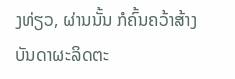ງທ່ຽວ, ຜ່ານນັ້ນ ກໍຄົ້ນຄວ້າສ້າງບັນດາຜະລິດຕະ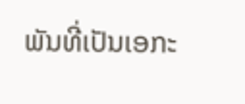ພັນທີ່ເປັນເອກະ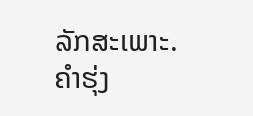ລັກສະເພາະ.
ຄຳຮຸ່ງ